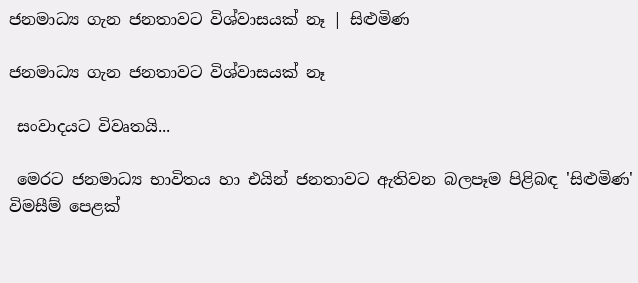ජනමාධ්‍ය ගැන ජනතාවට විශ්වාසයක් නෑ | සිළුමිණ

ජනමාධ්‍ය ගැන ජනතාවට විශ්වාසයක් නෑ

 සංවාදයට විවෘතයි‍...

 මෙරට ජනමාධ්‍ය භාවිතය හා එයින් ජනතාවට ඇතිවන බලපෑම පිළිබඳ 'සිළුමිණ' විමසීම් පෙළක්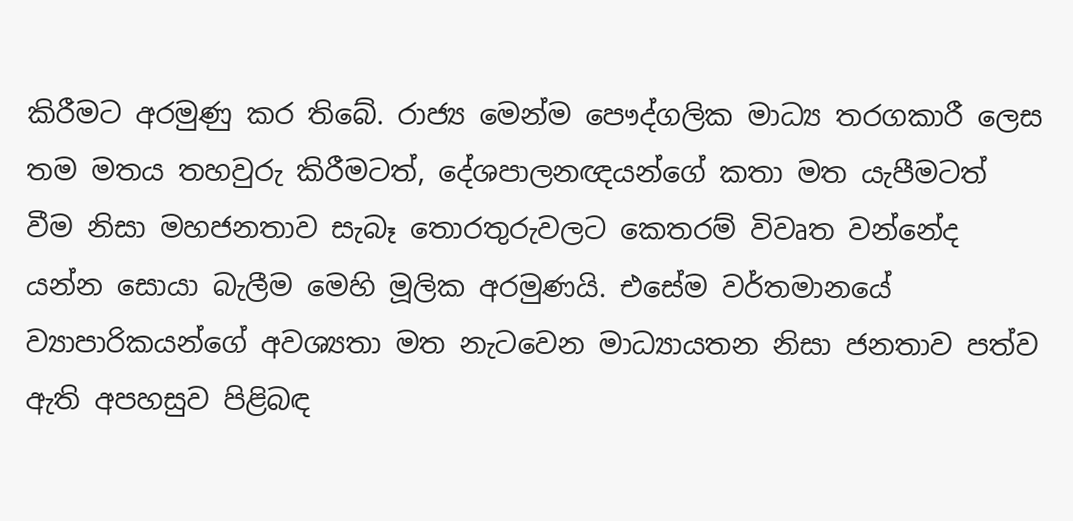කිරීමට අරමුණු කර තිබේ. රාජ්‍ය මෙන්ම පෞද්ගලික මාධ්‍ය තරගකාරී ලෙස තම මතය තහවුරු කිරීමටත්, දේශපාලනඥයන්ගේ කතා මත යැපීමටත් වීම නිසා මහජනතාව සැබෑ තොරතුරුවලට කෙතරම් විවෘත වන්නේද යන්න සොය‍ා බැලීම මෙහි මූලික අරමුණයි. එසේම වර්තමානයේ ව්‍යාපාරිකයන්ගේ අවශ්‍යතා මත නැටවෙන මාධ්‍යායතන නිසා ජනතාව පත්ව ඇති අපහසුව පිළිබඳ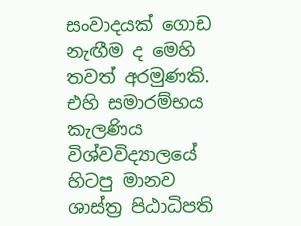සංවාදයක් ගොඩ නැඟීම ද මෙහි තවත් අරමුණකි. එහි සමාරම්භය කැලණිය විශ්වවිද්‍යාලයේ හිටපු මානව ශාස්ත්‍ර පිඨාධිපති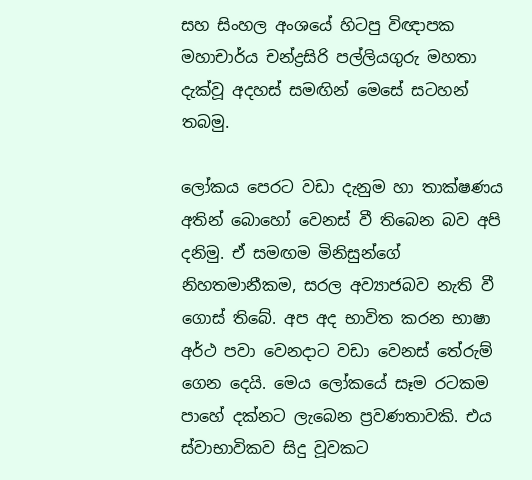සහ සිංහල අංශයේ හිටපු විඥාපක මහාචාර්ය චන්ද්‍රසිරි පල්ලියගුරු මහතා දැක්වූ අදහස් සමඟින් මෙසේ සටහන් තබමු.

ලෝකය පෙරට වඩා දැනුම හා තාක්ෂණය අතින් බොහෝ වෙනස් වී තිබෙන බව අපි දනිමු. ඒ සමඟම මිනිසුන්ගේ නිහතමානීකම, සරල අව්‍යාජබව නැති වී ගොස් තිබේ. අප අද භාවිත කරන භාෂා අර්ථ පවා වෙනදා‍ට ව‍ඩා වෙනස් ‍තේරුම් ගෙන දෙයි. මෙය ලෝකයේ සෑම රටකම පාහේ දක්නට ලැබෙන ප්‍රවණතාවකි. එය ස්වාභාවිකව සිදු වූවකට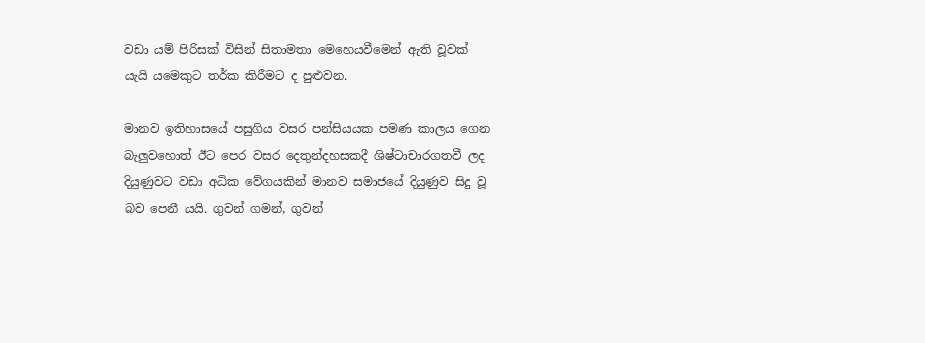වඩා යම් පිරිසක් විසින් සිතාමත‍ා මෙහෙයවීමෙන් ඇති වූවක් යැයි යමෙකුට තර්ක කිරීමට ද පුළුවන.

මානව ඉතිහාසයේ පසුගිය වසර පන්සියයක පමණ කාලය ගෙන බැලුවහොත් ඊට පෙර වසර දෙතුන්දහසකදී ශිෂ්ටාචාරගතවී ලද දියුණුවට වඩා අධික වේගයකින් මානව සමාජයේ දියුණුව සිදු වූ බව පෙනී යයි. ගුවන් ගමන්, ගුවන්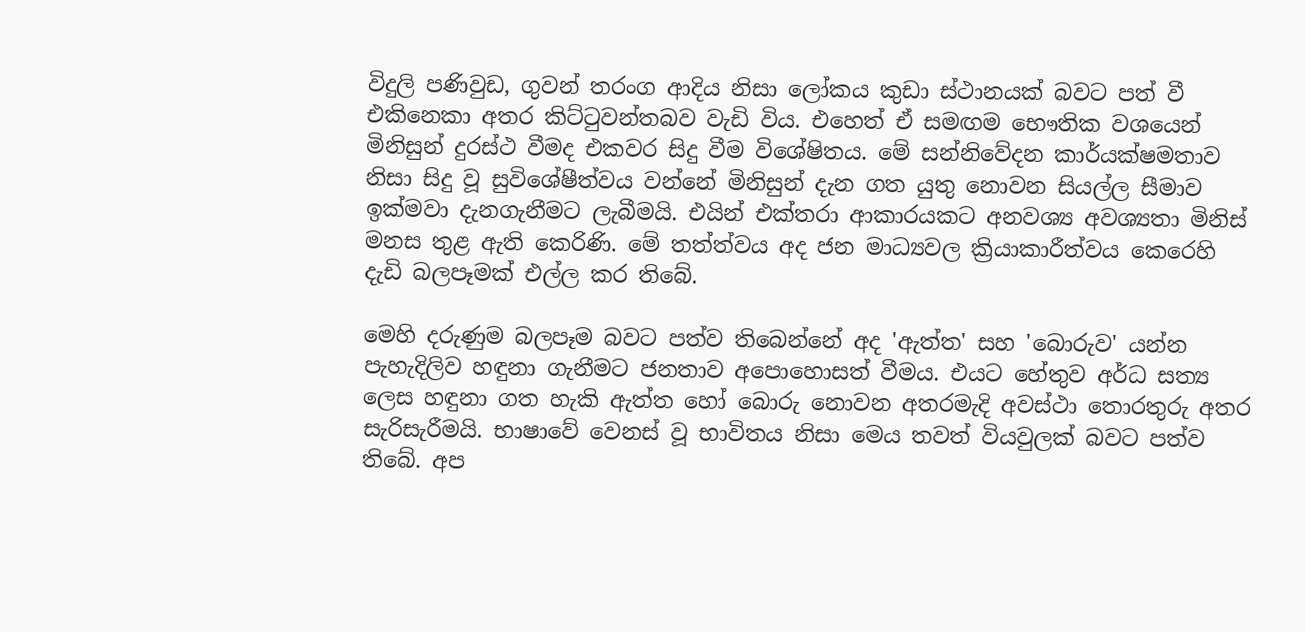විදුලි පණිවුඩ, ගුවන් තරංග ආදිය නිසා ‍ලෝකය කුඩා ස්ථානයක් බව‍ට පත් වී එකිනෙකා අතර කිට්ටුවන්තබව වැඩි විය. එහෙත් ඒ සමඟම භෞතික වශ‍යෙන් මිනිසුන් දුරස්ථ වීමද එකවර සිදු වීම වි‍ශේෂිතය. මේ සන්නිවේදන කාර්යක්ෂමතාව නිසා සිදු වූ සුවිශේෂීත්වය වන්නේ මිනිසුන් දැන ගත යුතු නොවන සියල්ල සීමාව ඉක්මවා දැනගැනීමට ලැබීමයි. එයින් එක්තරා ආකාරයකට අනවශ්‍ය අවශ්‍යතා මිනිස් මනස තුළ ඇති කෙරිණි. මේ තත්ත්වය අද ජන මාධ්‍යවල ක්‍රියාකාරීත්වය කෙරෙහි දැඩි බලපෑමක් එල්ල කර තිබේ.

මෙහි දරුණුම බලපෑම බවට පත්ව තිබෙන්නේ අද 'ඇත්ත' සහ 'බොරුව' යන්න පැහැදිලිව හඳුනා ගැනීමට ජනතාව අපොහොසත් වීමය. එයට හේතුව අර්ධ සත්‍ය ලෙස හඳුනා ගත හැකි ඇත්ත හෝ බොරු නොවන අතරමැදි අවස්ථා තොරතුරු අතර සැරිසැරීමයි‍. භාෂාවේ වෙනස් වූ භාවිතය නිසා මෙය තවත් වියවුලක් බවට පත්ව තිබේ. අප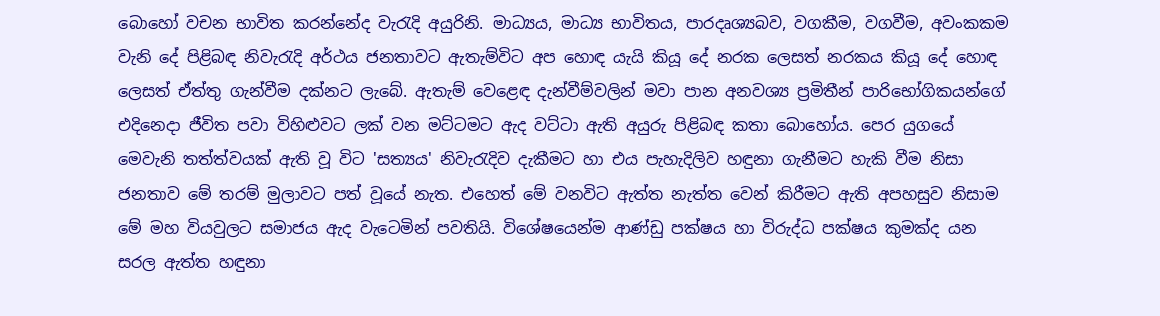බොහෝ ‍වචන භාවිත කරන්නේද වැරැදි අයුරිනි. මාධ්‍යය, මාධ්‍ය භාවිතය, පාරදෘශ්‍යබව, වගකීම, වගවීම, අවංකකම වැනි දේ පිළිබඳ නිවැරැදි අර්ථය ජනතාවට ඇතැම්විට අප ‍හොඳ යැයි කියූ දේ නරක ලෙසත් නරකය කියූ දේ හොඳ ලෙසත් ඒත්තු ගැන්වීම දක්නට ලැබේ. ඇතැම් වෙළෙඳ දැන්වීම්වලින් මවා පාන අනවශ්‍ය ප්‍රමිතීන් පාරිභෝගිකයන්ගේ එදිනෙදා ජීවිත පවා විහිළුවට ලක් වන මට්ටමට ඇද වට්ටා ඇති අයුරු පිළිබඳ කතා බොහෝය. පෙර යුගයේ මෙවැනි තත්ත්වයක් ඇති වූ විට 'සත්‍යය' නිවැරැදිව දැකීමට හා එය පැහැදිලිව හඳුනා ගැනීමට හැකි වීම නිසා ජනතාව මේ තරම් මුලාවට පත් වූයේ නැත. එහෙත් මේ වනවිට ඇත්ත නැත්ත වෙන් කිරීම‍‍ට ඇති අපහසුව නිසාම මේ මහ වියවුලට සමාජය ඇද වැටෙමින් පවතියි. විශේෂයෙන්ම ආණ්ඩු පක්ෂය හා විරුද්ධ පක්ෂය කුමක්ද යන සරල ඇත්ත හඳුනා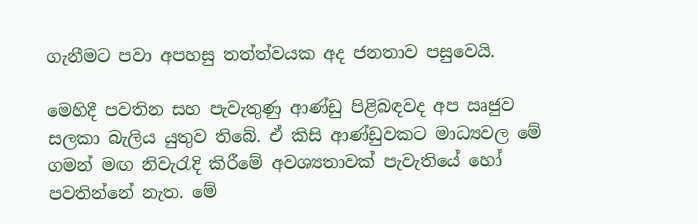ගැනීමට පවා අපහසු තත්ත්වයක අද ජනතාව පසුවෙයි.

මෙහිදී පවතින සහ පැවැතුණු ආණ්ඩු පිළිබඳවද අප ඍජුව සලකා බැලිය යුතුව තිබේ. ඒ කිසි ආණ්ඩුවක‍ට මාධ්‍යවල මේ ගමන් මඟ නිවැරැදි කිරී‍මේ අවශ්‍යතාවක් පැවැතියේ හෝ පවතින්නේ නැත. මේ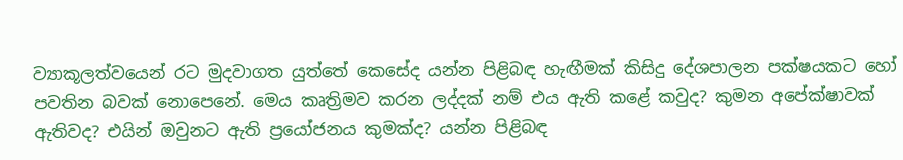ව්‍යාකූලත්වයෙන් රට මුදවාගත යුත්තේ කෙසේද යන්න පිළිබඳ හැඟීමක් කිසිදු දේශපාලන පක්ෂයකට හෝ පවතින බවක් නොපෙනේ. මෙය කෘත්‍රිමව කරන ලද්දක් නම් එය ඇති කළේ කවුද? කුමන අපේක්ෂාවක් ඇතිවද? එයින් ඔවුනට ඇති ප්‍රයෝජනය කුමක්ද? යන්න පිළිබඳ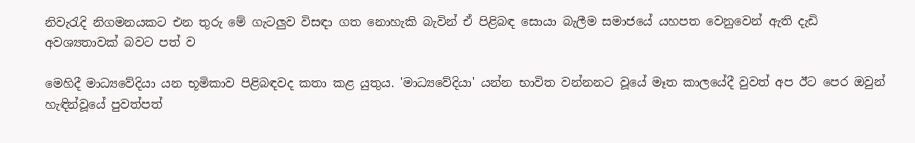නිවැරැදි නිගමනයකට එන තුරු මේ ගැටලුව විසඳා ගත නොහැකි බැවින් ඒ පිළිබඳ සොයා බැලීම සමාජයේ යහපත වෙනුවෙන් ඇති දැඩි අවශ්‍යතාවක් බවට පත් ව

මෙහිදී මාධ්‍යවේදියා යන භූමිකාව පිළිබඳවද කතා කළ යුතුය. 'මාධ්‍යවේදියා' යන්න භාවිත වන්නනට වූයේ මෑත කාලයේදී වුවත් අප ඊට පෙර ඔවුන් හැඳින්වූයේ පුවත්පත්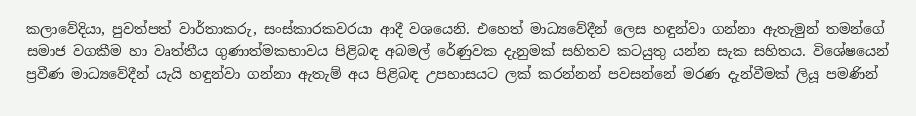කලාවේදියා, පුවත්පත් වාර්තාකරු, සංස්කාරකවරයා ආදී වශයෙනි. එහෙත් මාධ්‍යවේදීන් ලෙස හඳුන්වා ගන්නා ඇතැමුන් තමන්ගේ සමාජ වගකීම හා වෘත්තීය ගුණාත්මකභාවය පිළිබඳ අබමල් රේණුවක දැනුමක් සහිතව කටයුතු යන්න සැක සහිතය‍. විශේෂයෙන් ප්‍රවීණ මාධ්‍යවේදීන් යැයි හඳුන්වා ගන්නා ඇතැම් අය පිළිබඳ උපහාසයට ලක් කරන්නන් පවසන්නේ මරණ දැන්වීමක් ලියූ පමණින්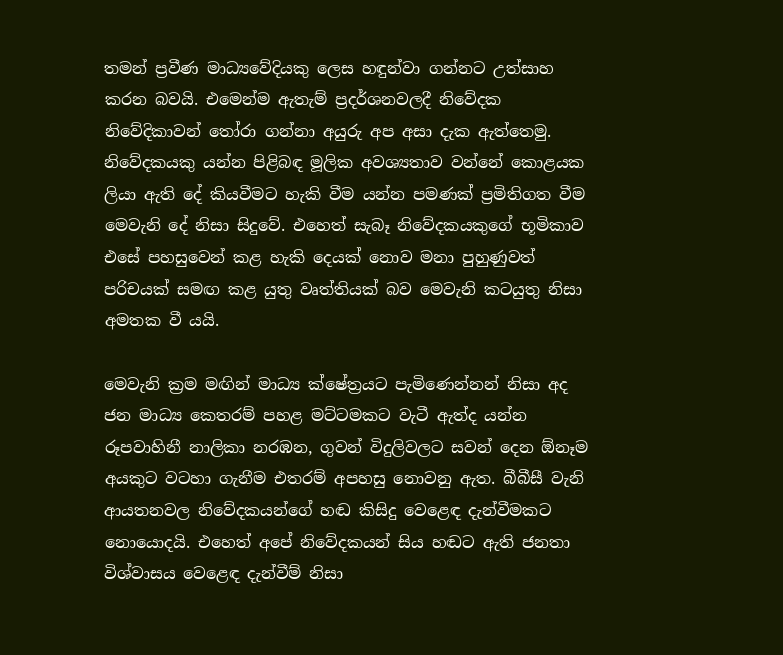තමන් ප්‍රවීණ මාධ්‍යවේදියකු ලෙස හඳුන්වා ගන්නට උත්සාහ කරන බවයි. එ‍මෙන්ම ඇතැම් ප්‍රදර්ශනවලදී නිවේදක නිවේදිකාවන් තෝරා ගන්නා අයුරු අප අසා දැක ඇත්තෙමු. නිවේදකයකු යන්න පිළිබඳ මූලික අවශ්‍යතාව වන්නේ කොළයක ලියා ඇති දේ කියවීමට හැකි වීම යන්න පමණක් ප්‍රමිතිගත වීම මෙවැනි දේ නිසා සිදුවේ. එහෙත් සැබෑ නි‍වේදකයකුගේ භූමිකාව එසේ පහසුවෙන් කළ හැකි දෙයක් නොව මනා පුහුණුවත් පරිචයක් සමඟ කළ යුතු වෘත්තියක් බව මෙවැනි කටයුතු නිසා අමතක වී යයි.

මෙවැනි ක්‍රම මඟින් මාධ්‍ය ක්ෂේත්‍රයට පැමිණෙන්නන් නිසා අද ජන මාධ්‍ය කෙතරම් පහළ මට්ටමකට වැටී ඇත්ද යන්න රූපවාහිනී නාලිකා නරඹන, ගුවන් විදුලිවලට සවන් දෙන ඕනෑම අයකුට වටහ‍ා ගැනීම එතරම් අපහසු නොවනු ඇත‍. බීබීසී වැනි ආයතනවල නිවේදකයන්ගේ හඬ කිසිදු වෙළෙඳ දැන්වීමකට නොයොදයි. එහෙත් අපේ නිවේදකයන් සිය හඬට ඇති ජනතා විශ්වාසය වෙළෙඳ දැන්වීම් නිසා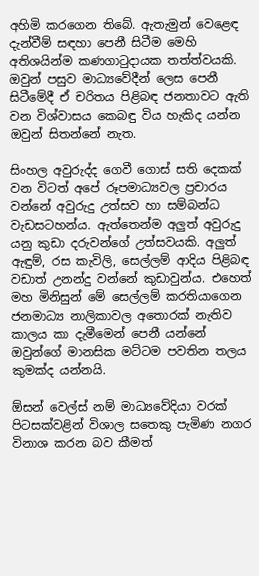අහිමි කරගෙන තිබේ. ඇතැමුන් වෙළෙඳ දැන්වීම් සඳහා පෙනී සිටීම මෙහි අතිශයින්ම කණගාටුදායක තත්ත්වයකි. ඔවුන් පසුව මාධ්‍යවේදීන් ලෙස පෙනී සිටීමේදී ඒ චරිතය පිළිබඳ ජනතාවට ඇති වන විශ්වාසය කෙබඳු විය හැකිද යන්න ඔවුන් සිතන්නේ නැත.

සිංහල අවුරුද්ද ගෙවී ගොස් සති දෙකක් වන විටත් අපේ රූපමාධ්‍යවල ප්‍රචාරය වන්නේ අවුරුදු උත්සව හා සම්බන්ධ වැඩසටහන්ය. ඇත්තෙන්ම අලුත් අවුරුදු යනු කුඩා දරුවන්ගේ උත්සවයකි. අලුත් ඇඳුම්, රස කැවිලි, සෙල්ලම් ආදිය පිළිබඳ වඩාත් උනන්දු වන්නේ කුඩාවුන්ය. එහෙත් මහ මිනිසුන් මේ සෙල්ලම් කරතිය‍ාගෙන ජනමාධ්‍ය නාලිකාවල අතොරක් නැතිව කාලය කා‍ දැමීමෙන් පෙනී යන්නේ ඔවුන්ගේ මානසික මට්ටම පවතින තලය කුමක්ද යන්නයි.

ඕසන් වෙල්ස් නම් මාධ්‍යවේදිය‍‍‍ා වරක් පිටසක්වළින් විශාල සතෙකු පැමිණ නගර විනාශ කරන බව කීමත්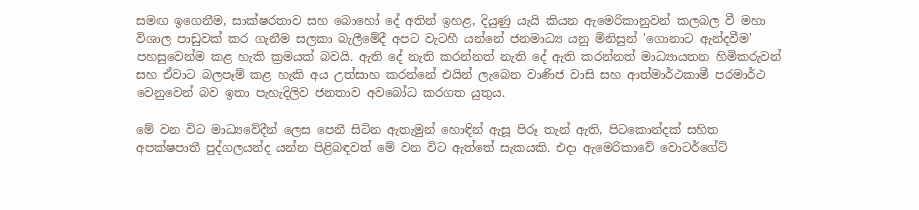සමඟ ඉගෙනීම, සාක්ෂරතාව සහ බොහෝ දේ අතින් ඉහළ, දියුණු යැයි කියන ඇමෙරිකානුවන් කලබල වී මහා විශාල පාඩුවක් කර ගැනීම සලකා බැලීමේදී අපට වැටහී යන්නේ ජනමාධ්‍ය යනු මිනිසුන් 'ගොනාට ඇන්දවීම' පහසුවෙන්ම කළ හැකි ක්‍රමයක් බවයි. ඇති දේ නැති කරන්නත් නැති දේ ඇති කරන්නත් මාධ්‍යායතන හිමිකරුවන් සහ ඒවාට බලපෑම් කළ හැකි අය උත්සාහ කරන්නේ එයින් ලැබෙන වාණිජ වාසි සහ ආත්මාර්ථකාමී පරමාර්ථ වෙනුවෙන් බව ඉතා පැහැදිලිව ජනතාව අවබෝධ කරගත යුතුය.

මේ වන විට ම‍ාධ්‍යවේදීන් ලෙස පෙනී සිටින ඇතැමුන් ‍හොඳින් ඇසූ පිරූ තැන් ඇති, පිටකොන්දක් සහිත අපක්ෂපාතී පුද්ගලයන්ද යන්න පිළිබඳවත් මේ වන වි‍ට ඇත්තේ සැකයකි‍. එදා ඇමෙරික‍ාවේ වොටර්ගේට්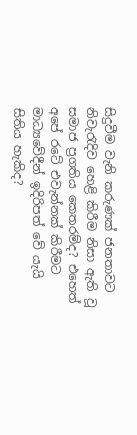සිදුවීම වැනි කරුණක් ජනතාවට නිවැරැදිව හෙළි කිරීම නිසා ඇති වූ සමාජ ප්‍රගතිය කෙතරම්ද? එහෙත් අපේ රටේ එවැන්නක් කිරීමට මාධ්‍යවේදීන් ඉදිරිපත් වේ යැයි සිතිය හැකිද?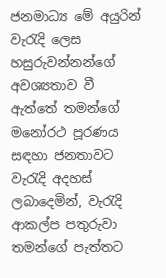ජනමාධ්‍ය මේ අයුරින් වැරැදි ලෙස හසුරුවන්නන්ගේ අවශ්‍යතාව වී ඇත්තේ තමන්ගේ මනෝරථ පූරණය සඳහා ජනතාවට වැරැදි අදහස් ලබ‍ාදෙමින්, වැරැදි ආකල්ප පතුරුවා තමන්ගේ පැත්තට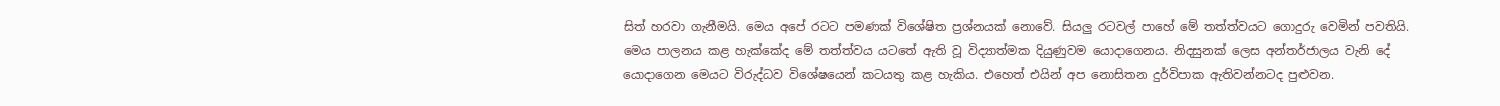සිත් හරවා ගැනීමයි. මෙය අපේ රටට පමණක් විශේෂිත ප්‍රශ්නයක් නොවේ. සියලු රටවල් පාහේ මේ තත්ත්වයට ගොදුරු වෙමින් පවතියි. මෙය පාලනය කළ හැක්කේද මේ තත්ත්වය යටතේ ඇති වූ විද්‍යාත්මක දියුණුවම යොදාගෙනය. නිදසුනක් ලෙස අන්තර්ජාලය වැනි දේ යොදාගෙන මෙයට විරුද්ධව විශේෂයෙන් කටයතු කළ හැකිය. එහෙත් එයින් අප නොසිතන දුර්විපාක ඇතිවන්නටද පුළුවන.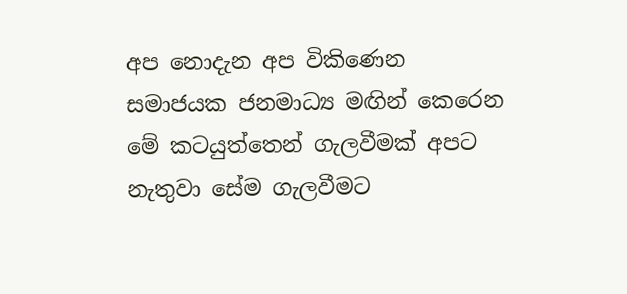අප නොදැන අප විකිණෙන සමාජයක ජනමාධ්‍ය මඟින් කෙරෙන මේ කටයුත්තෙන් ගැලවීමක් අපට නැතුවා සේම ගැලවීමට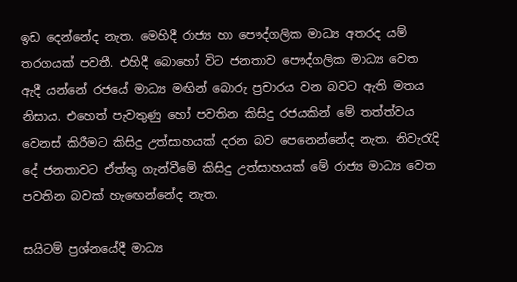ඉඩ දෙන්නේද නැත. මෙහිදී රාජ්‍ය හා පෞද්ගලික මාධ්‍ය අතරද යම් තරගයක් පවතී. එහිදී බොහෝ විට ජනතාව පෞද්ගලික මාධ්‍ය වෙත ඇදී යන්නේ රජයේ මාධ්‍ය මඟින් බොරු ප්‍රචාරය වන බවට ඇති මතය නිසාය. එහෙත් පැවතුණු හෝ පවතින කිසිදු රජයකින් ‍‍මේ තත්ත්වය වෙනස් කිරීමට කිසිදු උත්සාහයක් දරන බව පෙනෙන්නේද නැත. නිවැරැදි දේ ජනතාවට ඒත්තු ගැන්වීමේ කිසිදු උත්සාහයක් මේ රාජ්‍ය මාධ්‍ය වෙත පවතින බවක් හැ‍ඟෙන්නේද නැත.

සයිටම් ප්‍රශ්නයේදී මාධ්‍ය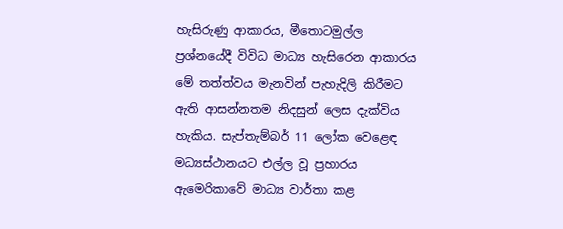හැසිරුණු ආකාරය, මීතොටමුල්ල ප්‍රශ්නයේදී විවිධ මාධ්‍ය හැසිරෙන ආකාරය මේ තත්ත්වය මැනවින් පැහැදිලි කිරීමට ඇති ආසන්නතම නිදසුන් ලෙස දැක්විය හැකිය. සැප්තැම්බර් 11 ලෝක වෙළෙඳ මධ්‍යස්ථානයට එල්ල වූ ප්‍රහාරය ඇමෙරිකාවේ මාධ්‍ය වාර්තා කළ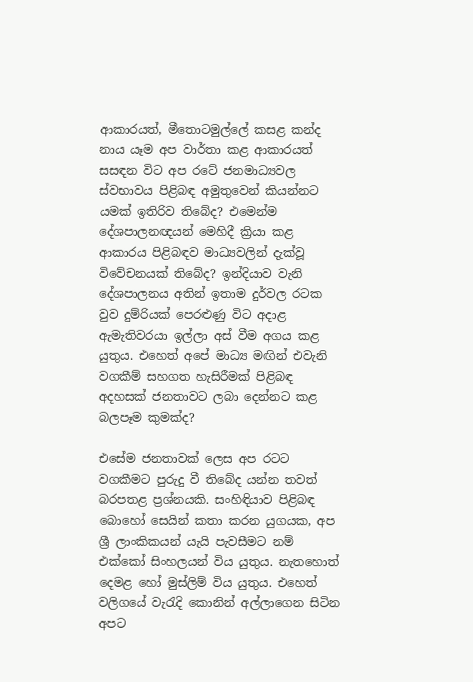ආකාරයත්, මීතොටමුල්ලේ කසළ කන්ද නාය යෑම අප වාර්තා කළ ආකාරයත් සසඳන විට අප රටේ ජනමාධ්‍යවල ස්වභාවය පිළිබඳ අමුතුවෙන් කියන්නට යමක් ඉතිරිව තිබේද? එමෙන්ම දේශපාලනඥයන් මෙහිදී ක්‍රියා කළ ආකාරය පිළිබඳව මාධ්‍යවලින් දැක්වූ විවේචනයක් තිබේද? ඉන්දියාව වැනි දේශපාලනය අතින් ඉතාම දුර්වල රටක වුව දුම්රියක් පෙරළුණු විට අදාළ ඇමැතිවරය‍‍ා ඉල්ලා අස් වීම අගය කළ යුතුය. එහෙත් අපේ මාධ්‍ය මඟින් එවැනි වගකීම් සහගත හැසිරීමක් පිළිබඳ අදහසක් ජනතාවට ලබා දෙන්නට කළ බලපෑම කුමක්ද?

එසේම ජනතාවක් ලෙස අප රටට වගකීමට පුරුදු වී ති‍බේද යන්න තවත් බරපතළ ප්‍රශ්නයකි. සංහිඳියාව පිළිබඳ බොහෝ සෙයින් කතා කරන යුගයක, අප ශ්‍රී ලාංකිකයන් යැයි පැවසීමට නම් එක්කෝ සිංහලයන් විය යුතුය. නැතහොත් දෙමළ හෝ මුස්ලිම් විය යුතුය. එහෙත් වලිගයේ වැරැදි කොනින් අල්ලාගෙන සිටින අපට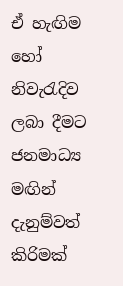ඒ හැඟිම හෝ නිවැරැදිව ලබා දීමට ජනමාධ්‍ය මඟින් දැනුම්වත් කිරිමක්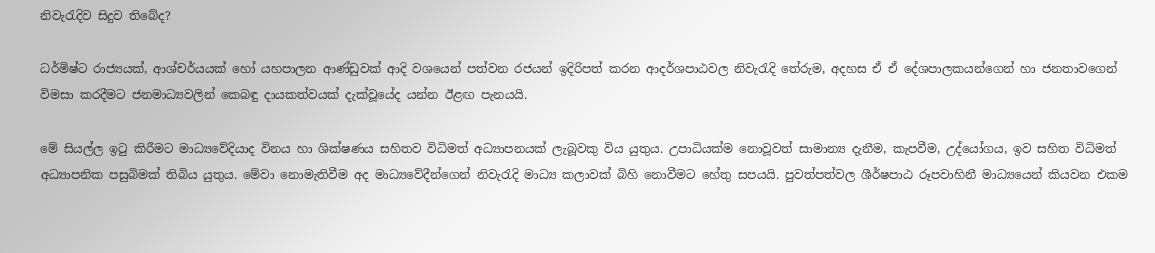නිවැරැදිව සිදුව තිබේද?

ධර්මිෂ්ට රාජ්‍යයක්, ආශ්චර්යයක් හෝ යහපාලන ආණ්ඩුවක් ආදි වශයෙන් පත්වන රජයන් ඉදිරිපත් කරන ආදර්ශපාඨවල නිවැරැදි තේරුම, අදහස ඒ ඒ දේශපාලකයන්ගෙන් හා ජනතාවගෙන් විමසා කරදීමට ජනමාධ්‍යවලින් කෙබඳු දායකත්වයක් දැක්වූයේද යන්න ඊළඟ පැනයයි.

මේ සියල්ල ඉටු කිරීමට මාධ්‍යවේදියාද විනය හා ශික්ෂණය සහිතව විධිමත් අධ්‍යාපනයක් ලැබූවකු විය යුතුය. උපාධියක්ම නොවූවත් සාමාන්‍ය දැනීම, කැපවීම, උද්යෝගය, ඉව සහිත විධිමත් අධ්‍යාපනික පසුබිමක් තිබිය යුතුය. මේවා නොමැතිවීම අද මාධ්‍යවේදීන්ගෙන් නිවැරැදි මාධ්‍ය කලාවක් බිහි නොවීමට හේතු සපයයි. පුවත්පත්වල ශීර්ෂපාඨ රූපවාහිනී මාධ්‍යයෙන් කියවන එකම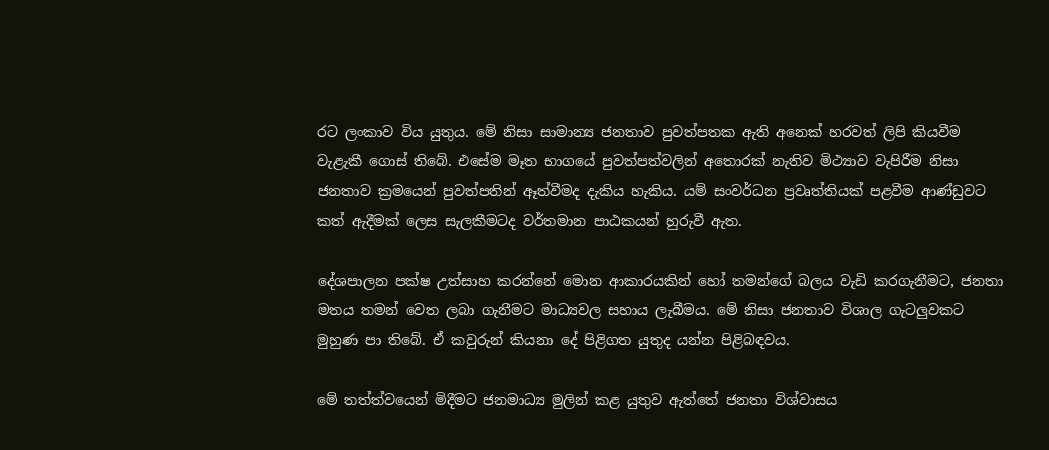රට ලංකාව විය යුතුය. මේ නිසා සාමාන්‍ය ජනතාව පුවත්පතක ඇති අනෙක් හරවත් ලිපි කියවීම වැළැකී ගොස් තිබේ. එසේම මෑත භාගයේ පුවත්පත්වලින් අතොරක් නැතිව මිථ්‍යාව වැපිරීම නිසා ජනතාව ක්‍රමයෙන් පුවත්පතින් ඈත්වීමද දැකිය හැකිය. යම් සංවර්ධන ප්‍රවෘත්තියක් පළවීම ආණ්ඩුවට කත් ඇදීමක් ලෙස සැලකීමටද වර්තමාන පාඨකයන් හුරුවී ඇත.

දේශපාලන පක්ෂ උත්සාහ කරන්නේ මොන ආකාරයකින් හෝ තමන්ගේ බලය වැඩි කරගැනීමට, ජනතා මතය තමන් වෙත ලබ‍ා ගැනීමට මාධ්‍යවල සහාය ලැබීමය. මේ නිසා ජනතාව විශාල ගැටලුවකට මුහුණ පා තිබේ. ඒ කවුරුන් කියනා දේ පිළිගත යුතුද යන්න පිළිබඳවය.

මේ තත්ත්වයෙන් මිදීමට ජනමාධ්‍ය මුලින් කළ යුතුව ඇත්තේ ජනතා විශ්වාසය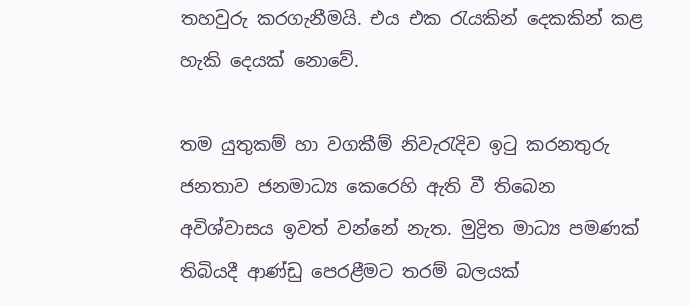තහවුරු කරගැනීමයි. එය එක රැයකින් දෙකකින් කළ හැකි දෙයක් නොවේ.

තම යුතුකම් හා වගකීම් නිවැරැදිව ඉටු කරනතුරු ජනතාව ජනමාධ්‍ය කෙරෙහි ඇති වී තිබෙන අවිශ්වාසය ඉවත් වන්නේ නැත. මුද්‍රිත මාධ්‍ය පමණක් තිබියදී ආණ්ඩු පෙරළීමට තරම් බලයක්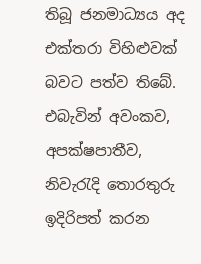තිබූ ජනමාධ්‍යය අද එක්තරා විහිළුවක් බවට පත්ව තිබේ. එබැවින් අවංකව, අපක්ෂපාතීව, නිවැරැදි තොරතුරු ඉදිරිපත් කරන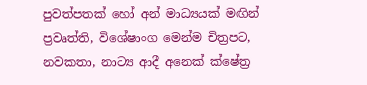පුවත්පතක් හෝ අන් මාධ්‍යයක් මඟින් ප්‍රවෘත්ති, විශේෂාංග මෙන්ම චිත්‍රපට, නවකතා, නාට්‍ය ආදී අනෙක් ක්ෂේත්‍ර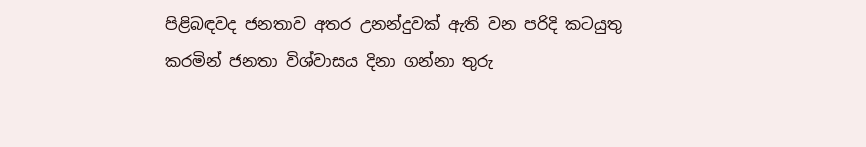පිළිබඳවද ජනතාව අතර උනන්දුවක් ඇති වන පරිදි කටයුතු කරමින් ජනතා විශ්වාසය දිනා ගන්නා තුරු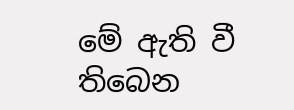මේ ඇති වී තිබෙන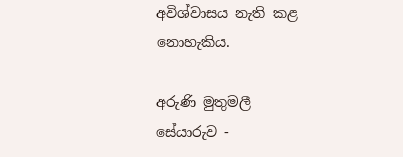අවිශ්වාසය නැති කළ නොහැකිය.

අරුණි මුතුමලී
සේයාරුව -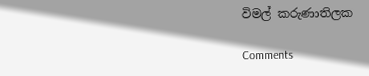විමල් කරුණාතිලක

Comments